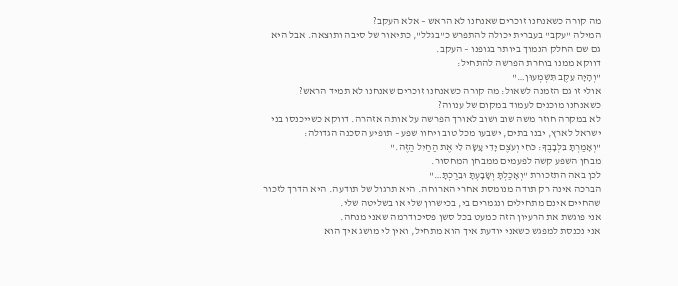מה קורה כשאנחנו זוכרים שאנחנו לא הראש – אלא העקב?
המילה "עקב" בעברית יכולה להתפרש כ"בגלל", כתיאור של סיבה ותוצאה. אבל היא גם שם החלק הנמוך ביותר בגופנו – העקב.
דווקא ממנו בוחרת הפרשה להתחיל:
"וְהָיָה עֵקֶב תִּשְׁמְעוּן…"
אולי זו גם הזמנה לשאול: מה קורה כשאנחנו זוכרים שאנחנו לא תמיד הראש? כשאנחנו מוכנים לעמוד במקום של ענווה?
לא במקרה חוזר משה שוב ושוב לאורך הפרשה על אותה אזהרה. דווקא כשייכנסו בני ישראל לארץ, יבנו בתים, ישבעו מכל טוב ויחוו שפע – תופיע הסכנה הגדולה:
"וְאָמַרְתָּ בִּלְבָבֶךָ: כֹּחִי וְעֹצֶם יָדִי עָשָׂה לִי אֶת הַחַיִל הַזֶּה."
מבחן השפע קשה לפעמים ממבחן המחסור.
לכן באה התזכורת "וְאָכַלְתָּ וְשָׂבָעְתָּ וּבֵרַכְתָּ…"
הברכה אינה רק תודה מנומסת אחרי הארוחה. היא תרגול של תודעה. היא הדרך לזכור שהחיים אינם מתחילים ונגמרים בי, בכישרון שלי או בשליטה שלי.
אני פוגשת את הרעיון הזה כמעט בכל סשן פסיכודרמה שאני מנחה.
אני נכנסת למפגש כשאני יודעת איך הוא מתחיל, ואין לי מושג איך הוא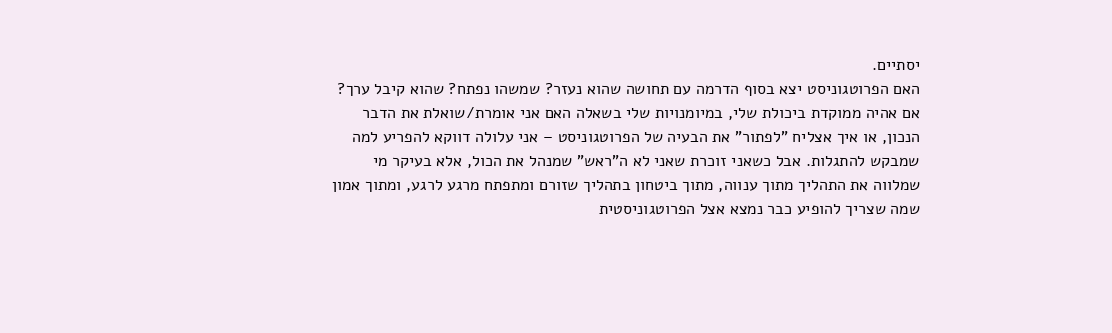יסתיים.
האם הפרוטגוניסט יצא בסוף הדרמה עם תחושה שהוא נעזר? שמשהו נפתח? שהוא קיבל ערך?
אם אהיה ממוקדת ביכולת שלי, במיומנויות שלי בשאלה האם אני אומרת/שואלת את הדבר הנכון, או איך אצליח "לפתור" את הבעיה של הפרוטגוניסט – אני עלולה דווקא להפריע למה שמבקש להתגלות. אבל כשאני זוכרת שאני לא ה"ראש" שמנהל את הכול, אלא בעיקר מי שמלווה את התהליך מתוך ענווה, מתוך ביטחון בתהליך שזורם ומתפתח מרגע לרגע, ומתוך אמון שמה שצריך להופיע כבר נמצא אצל הפרוטגוניסטית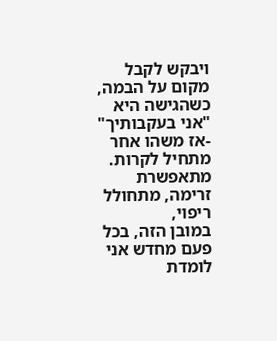ויבקש לקבל מקום על הבמה, כשהגישה היא "אני בעקבותיך" -אז משהו אחר מתחיל לקרות. מתאפשרת זרימה, מתחולל ריפוי,
במובן הזה, בכל פעם מחדש אני לומדת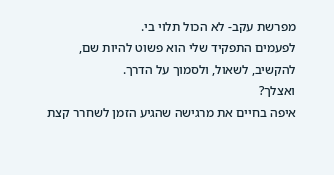מפרשת עקב- לא הכול תלוי בי.
לפעמים התפקיד שלי הוא פשוט להיות שם, להקשיב, לשאול, ולסמוך על הדרך.
ואצלך?
איפה בחיים את מרגישה שהגיע הזמן לשחרר קצת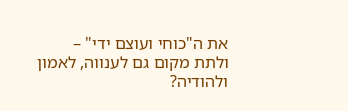את ה"כוחי ועוצם ידי" – ולתת מקום גם לענווה, לאמון ולהודיה?